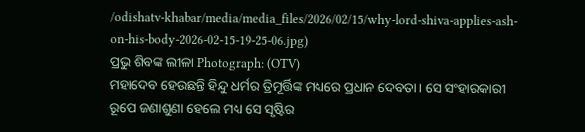/odishatv-khabar/media/media_files/2026/02/15/why-lord-shiva-applies-ash-on-his-body-2026-02-15-19-25-06.jpg)
ପ୍ରଭୁ ଶିବଙ୍କ ଲୀଳା Photograph: (OTV)
ମହାଦେବ ହେଉଛନ୍ତି ହିନ୍ଦୁ ଧର୍ମର ତ୍ରିମୂର୍ତ୍ତିଙ୍କ ମଧ୍ୟରେ ପ୍ରଧାନ ଦେବତା। ସେ ସଂହାରକାରୀ ରୂପେ ଜଣାଶୁଣା ହେଲେ ମଧ୍ୟ ସେ ସୃଷ୍ଟିର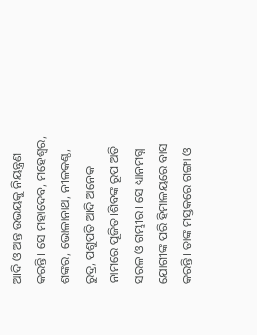ଆଦି ଓ ଅନ୍ତ ଉଭୟକୁ ନିୟନ୍ତ୍ରଣ କରନ୍ତି। ସେ ମହାଦେବ, ମହେଶ୍ୱର, ଶଙ୍କର, ଭୋଳାନାଥ, ନୀଳକଣ୍ଠ, ରୁଦ୍ର, ପଶୁପତି ଆଦି ଅନେକ ନାମରେ ପୂଜିତ।ଶିବଙ୍କ ରୂପ ଅତି ସରଳ ଓ ଗମ୍ଭୀର। ସେ ଧ୍ୟାନମଗ୍ନ ଯୋଗୀଙ୍କ ପରି ହିମାଳୟରେ ବାସ କରନ୍ତି। ତାଙ୍କ ମସ୍ତକରେ ଗଙ୍ଗା ଓ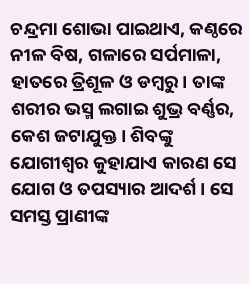ଚନ୍ଦ୍ରମା ଶୋଭା ପାଇଥାଏ, କଣ୍ଠରେ ନୀଳ ବିଷ, ଗଳାରେ ସର୍ପମାଳା, ହାତରେ ତ୍ରିଶୂଳ ଓ ଡମ୍ବରୁ। ତାଙ୍କ ଶରୀର ଭସ୍ମ ଲଗାଇ ଶୁଭ୍ର ବର୍ଣ୍ଣର, କେଶ ଜଟାଯୁକ୍ତ। ଶିବଙ୍କୁ ଯୋଗୀଶ୍ୱର କୁହାଯାଏ କାରଣ ସେ ଯୋଗ ଓ ତପସ୍ୟାର ଆଦର୍ଶ। ସେ ସମସ୍ତ ପ୍ରାଣୀଙ୍କ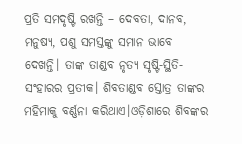ପ୍ରତି ସମଦୃଷ୍ଟି ରଖନ୍ତି – ଦେବତା, ଦାନବ, ମନୁଷ୍ୟ, ପଶୁ ସମସ୍ତଙ୍କୁ ସମାନ ଭାବେ ଦେଖନ୍ତି। ତାଙ୍କ ତାଣ୍ଡବ ନୃତ୍ୟ ସୃଷ୍ଟି-ସ୍ଥିତି-ସଂହାରର ପ୍ରତୀକ। ଶିବତାଣ୍ଡବ ସ୍ତୋତ୍ର ତାଙ୍କର ମହିମାକୁ ବର୍ଣ୍ଣନା କରିଥାଏ।ଓଡ଼ିଶାରେ ଶିବଙ୍କର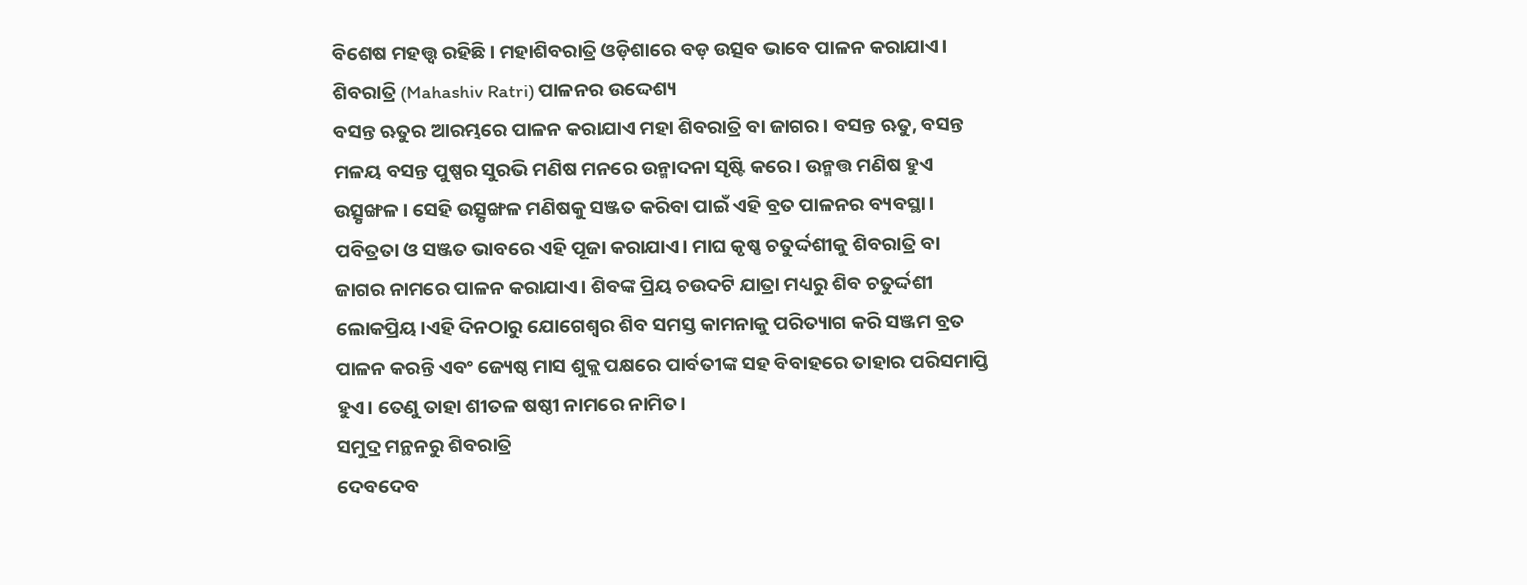ବିଶେଷ ମହତ୍ତ୍ୱ ରହିଛି। ମହାଶିବରାତ୍ରି ଓଡ଼ିଶାରେ ବଡ଼ ଉତ୍ସବ ଭାବେ ପାଳନ କରାଯାଏ।
ଶିବରାତ୍ରି (Mahashiv Ratri) ପାଳନର ଉଦ୍ଦେଶ୍ୟ
ବସନ୍ତ ଋତୁର ଆରମ୍ଭରେ ପାଳନ କରାଯାଏ ମହା ଶିବରାତ୍ରି ବା ଜାଗର। ବସନ୍ତ ଋତୁ, ବସନ୍ତ ମଳୟ ବସନ୍ତ ପୁଷ୍ପର ସୁରଭି ମଣିଷ ମନରେ ଉନ୍ମାଦନା ସୃଷ୍ଟି କରେ। ଉନ୍ମତ୍ତ ମଣିଷ ହୁଏ ଉତ୍ସୃଙ୍ଖଳ। ସେହି ଉତ୍ସୃଙ୍ଖଳ ମଣିଷକୁ ସଞ୍ଜତ କରିବା ପାଇଁ ଏହି ବ୍ରତ ପାଳନର ବ୍ୟବସ୍ଥା। ପବିତ୍ରତା ଓ ସଞ୍ଜତ ଭାବରେ ଏହି ପୂଜା କରାଯାଏ। ମାଘ କୃଷ୍ଣ ଚତୁର୍ଦ୍ଦଶୀକୁ ଶିବରାତ୍ରି ବା ଜାଗର ନାମରେ ପାଳନ କରାଯାଏ। ଶିବଙ୍କ ପ୍ରିୟ ଚଉଦଟି ଯାତ୍ରା ମଧ୍ୟରୁ ଶିବ ଚତୁର୍ଦ୍ଦଶୀ ଲୋକପ୍ରିୟ।ଏହି ଦିନଠାରୁ ଯୋଗେଶ୍ୱର ଶିବ ସମସ୍ତ କାମନାକୁ ପରିତ୍ୟାଗ କରି ସଞ୍ଜମ ବ୍ରତ ପାଳନ କରନ୍ତି ଏବଂ ଜ୍ୟେଷ୍ଠ ମାସ ଶୁକ୍ଲ ପକ୍ଷରେ ପାର୍ବତୀଙ୍କ ସହ ବିବାହରେ ତାହାର ପରିସମାପ୍ତି ହୁଏ। ତେଣୁ ତାହା ଶୀତଳ ଷଷ୍ଠୀ ନାମରେ ନାମିତ।
ସମୁଦ୍ର ମନ୍ଥନରୁ ଶିବରାତ୍ରି
ଦେବଦେବ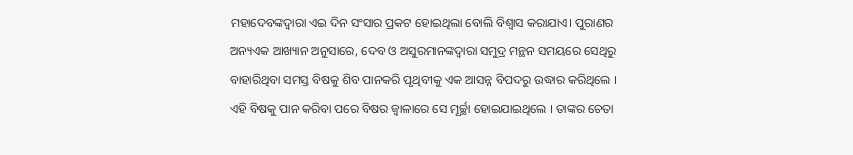ମହାଦେବଙ୍କଦ୍ୱାରା ଏଇ ଦିନ ସଂସାର ପ୍ରକଟ ହୋଇଥିଲା ବୋଲି ବିଶ୍ୱାସ କରାଯାଏ। ପୁରାଣର ଅନ୍ୟଏକ ଆଖ୍ୟାନ ଅନୁସାରେ, ଦେବ ଓ ଅସୁରମାନଙ୍କଦ୍ୱାରା ସମୁଦ୍ର ମନ୍ଥନ ସମୟରେ ସେଥିରୁ ବାହାରିଥିବା ସମସ୍ତ ବିଷକୁ ଶିବ ପାନକରି ପୃଥିବୀକୁ ଏକ ଆସନ୍ନ ବିପଦରୁ ଉଦ୍ଧାର କରିଥିଲେ । ଏହି ବିଷକୁ ପାନ କରିବା ପରେ ବିଷର ଜ୍ୱାଳାରେ ସେ ମୂର୍ଚ୍ଛା ହୋଇଯାଇଥିଲେ । ତାଙ୍କର ଚେତା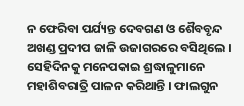ନ ଫେରିବା ପର୍ଯ୍ୟନ୍ତ ଦେବଗଣ ଓ ଶୈବବୃନ୍ଦ ଅଖଣ୍ଡ ପ୍ରଦୀପ ଜାଳି ଉଜାଗରରେ ବସିଥିଲେ । ସେହିଦିନକୁ ମନେପକାଇ ଶ୍ରଦ୍ଧାଳୁମାନେ ମହାଶିବରାତ୍ରି ପାଳନ କରିଥାନ୍ତି । ଫାଲଗୁନ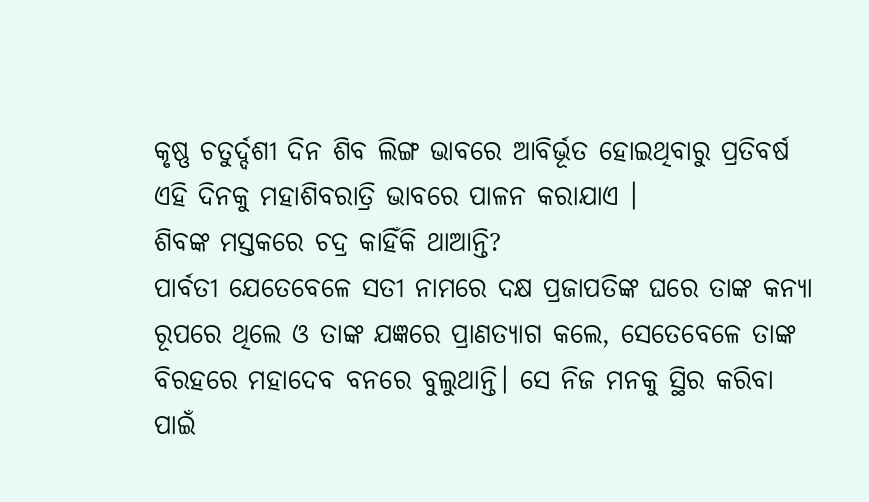କୃଷ୍ଣ ଚତୁର୍ଦ୍ଦଶୀ ଦିନ ଶିବ ଲିଙ୍ଗ ଭାବରେ ଆବିର୍ଭୂତ ହୋଇଥିବାରୁ ପ୍ରତିବର୍ଷ ଏହି ଦିନକୁ ମହାଶିବରାତ୍ରି ଭାବରେ ପାଳନ କରାଯାଏ ।
ଶିବଙ୍କ ମସ୍ତକରେ ଚଦ୍ର କାହିଁକି ଥାଆନ୍ତି?
ପାର୍ବତୀ ଯେତେବେଳେ ସତୀ ନାମରେ ଦକ୍ଷ ପ୍ରଜାପତିଙ୍କ ଘରେ ତାଙ୍କ କନ୍ୟା ରୂପରେ ଥିଲେ ଓ ତାଙ୍କ ଯଜ୍ଞରେ ପ୍ରାଣତ୍ୟାଗ କଲେ, ସେତେବେଳେ ତାଙ୍କ ବିରହରେ ମହାଦେବ ବନରେ ବୁଲୁଥାନ୍ତି। ସେ ନିଜ ମନକୁ ସ୍ଥିର କରିବା ପାଇଁ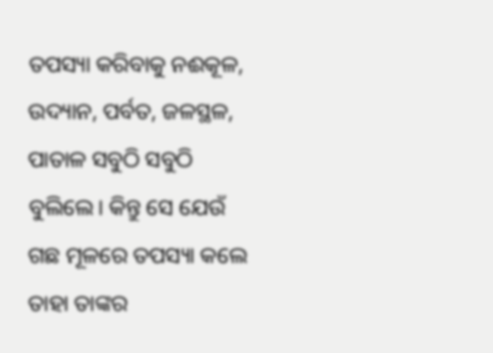ତପସ୍ୟା କରିବାକୁ ନଈକୂଳ, ଉଦ୍ୟାନ, ପର୍ବତ, ଜଳସ୍ଥଳ, ପାତାଳ ସବୁଠି ସବୁଠି ବୁଲିଲେ। କିନ୍ତୁ ସେ ଯେଉଁ ଗଛ ମୂଳରେ ତପସ୍ୟା କଲେ ତାହା ତାଙ୍କର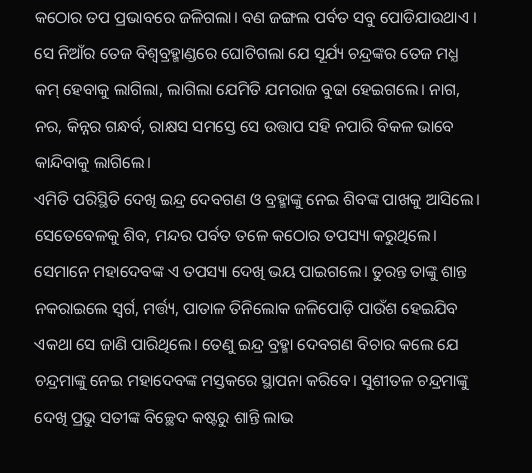କଠୋର ତପ ପ୍ରଭାବରେ ଜଳିଗଲା। ବଣ ଜଙ୍ଗଲ ପର୍ବତ ସବୁ ପୋଡିଯାଉଥାଏ । ସେ ନିଆଁର ତେଜ ବିଶ୍ୱବ୍ରହ୍ମାଣ୍ଡରେ ଘୋଟିଗଲା ଯେ ସୂର୍ଯ୍ୟ ଚନ୍ଦ୍ରଙ୍କର ତେଜ ମଧ୍ଯ କମ୍ ହେବାକୁ ଲାଗିଲା, ଲାଗିଲା ଯେମିତି ଯମରାଜ ବୁଢା ହେଇଗଲେ। ନାଗ, ନର, କିନ୍ନର ଗନ୍ଧର୍ବ, ରାକ୍ଷସ ସମସ୍ତେ ସେ ଉତ୍ତାପ ସହି ନପାରି ବିକଳ ଭାବେ କାନ୍ଦିବାକୁ ଲାଗିଲେ।
ଏମିତି ପରିସ୍ଥିତି ଦେଖି ଇନ୍ଦ୍ର ଦେବଗଣ ଓ ବ୍ରହ୍ମାଙ୍କୁ ନେଇ ଶିବଙ୍କ ପାଖକୁ ଆସିଲେ। ସେତେବେଳକୁ ଶିବ, ମନ୍ଦର ପର୍ବତ ତଳେ କଠୋର ତପସ୍ୟା କରୁଥିଲେ। ସେମାନେ ମହାଦେବଙ୍କ ଏ ତପସ୍ୟା ଦେଖି ଭୟ ପାଇଗଲେ। ତୁରନ୍ତ ତାଙ୍କୁ ଶାନ୍ତ ନକରାଇଲେ ସ୍ବର୍ଗ, ମର୍ତ୍ତ୍ୟ, ପାତାଳ ତିନିଲୋକ ଜଳିପୋଡ଼ି ପାଉଁଶ ହେଇଯିବ ଏକଥା ସେ ଜାଣି ପାରିଥିଲେ। ତେଣୁ ଇନ୍ଦ୍ର ବ୍ରହ୍ମା ଦେବଗଣ ବିଚାର କଲେ ଯେ ଚନ୍ଦ୍ରମାଙ୍କୁ ନେଇ ମହାଦେବଙ୍କ ମସ୍ତକରେ ସ୍ଥାପନା କରିବେ। ସୁଶୀତଳ ଚନ୍ଦ୍ରମାଙ୍କୁ ଦେଖି ପ୍ରଭୁ ସତୀଙ୍କ ବିଚ୍ଛେଦ କଷ୍ଟରୁ ଶାନ୍ତି ଲାଭ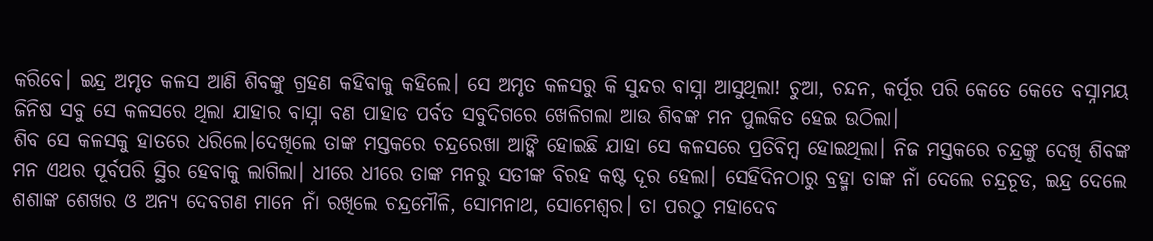କରିବେ। ଇନ୍ଦ୍ର ଅମୃତ କଳସ ଆଣି ଶିବଙ୍କୁ ଗ୍ରହଣ କହିବାକୁ କହିଲେ। ସେ ଅମୃତ କଳସରୁ କି ସୁନ୍ଦର ବାସ୍ନା ଆସୁଥିଲା! ଚୁଆ, ଚନ୍ଦନ, କର୍ପୂର ପରି କେତେ କେତେ ବସ୍ନାମୟ ଜିନିଷ ସବୁ ସେ କଳସରେ ଥିଲା ଯାହାର ବାସ୍ନା ବଣ ପାହାଡ ପର୍ବତ ସବୁଦିଗରେ ଖେଳିଗଲା ଆଉ ଶିବଙ୍କ ମନ ପୁଲକିତ ହେଇ ଉଠିଲା।
ଶିବ ସେ କଳସକୁ ହାତରେ ଧରିଲେ।ଦେଖିଲେ ତାଙ୍କ ମସ୍ତକରେ ଚନ୍ଦ୍ରରେଖା ଆଙ୍କି ହୋଇଛି ଯାହା ସେ କଳସରେ ପ୍ରତିବିମ୍ବ ହୋଇଥିଲା। ନିଜ ମସ୍ତକରେ ଚନ୍ଦ୍ରଙ୍କୁ ଦେଖି ଶିବଙ୍କ ମନ ଏଥର ପୂର୍ବପରି ସ୍ଥିର ହେବାକୁ ଲାଗିଲା। ଧୀରେ ଧୀରେ ତାଙ୍କ ମନରୁ ସତୀଙ୍କ ବିରହ କଷ୍ଟ ଦୂର ହେଲା। ସେହିଦିନଠାରୁ ବ୍ରହ୍ମା ତାଙ୍କ ନାଁ ଦେଲେ ଚନ୍ଦ୍ରଚୂଡ, ଇନ୍ଦ୍ର ଦେଲେ ଶଶାଙ୍କ ଶେଖର ଓ ଅନ୍ୟ ଦେବଗଣ ମାନେ ନାଁ ରଖିଲେ ଚନ୍ଦ୍ରମୌଳି, ସୋମନାଥ, ସୋମେଶ୍ୱର। ତା ପରଠୁ ମହାଦେବ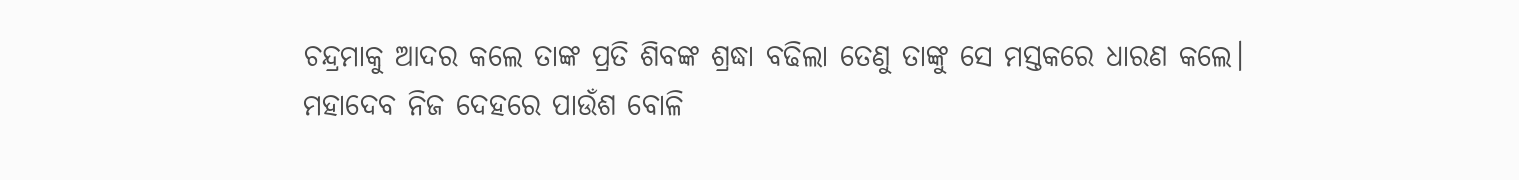ଚନ୍ଦ୍ରମାକୁ ଆଦର କଲେ ତାଙ୍କ ପ୍ରତି ଶିବଙ୍କ ଶ୍ରଦ୍ଧା ବଢିଲା ତେଣୁ ତାଙ୍କୁ ସେ ମସ୍ତକରେ ଧାରଣ କଲେ।
ମହାଦେବ ନିଜ ଦେହରେ ପାଉଁଶ ବୋଳି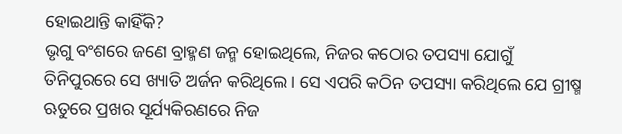ହୋଇଥାନ୍ତି କାହିଁକି?
ଭୃଗୁ ବଂଶରେ ଜଣେ ବ୍ରାହ୍ମଣ ଜନ୍ମ ହୋଇଥିଲେ, ନିଜର କଠୋର ତପସ୍ୟା ଯୋଗୁଁ ତିନିପୁରରେ ସେ ଖ୍ୟାତି ଅର୍ଜନ କରିଥିଲେ। ସେ ଏପରି କଠିନ ତପସ୍ୟା କରିଥିଲେ ଯେ ଗ୍ରୀଷ୍ମ ଋତୁରେ ପ୍ରଖର ସୂର୍ଯ୍ୟକିରଣରେ ନିଜ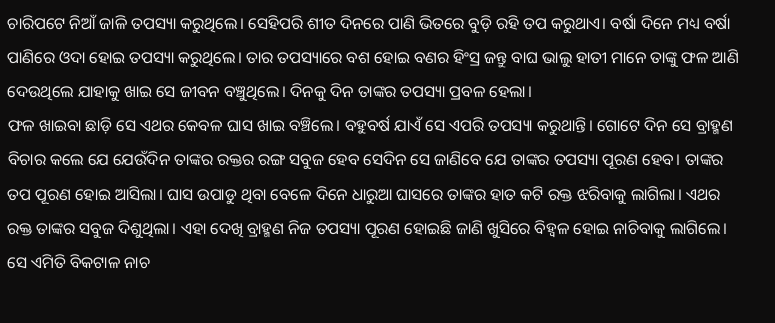ଚାରିପଟେ ନିଆଁ ଜାଳି ତପସ୍ୟା କରୁଥିଲେ। ସେହିପରି ଶୀତ ଦିନରେ ପାଣି ଭିତରେ ବୁଡ଼ି ରହି ତପ କରୁଥାଏ। ବର୍ଷା ଦିନେ ମଧ୍ୟ ବର୍ଷା ପାଣିରେ ଓଦା ହୋଇ ତପସ୍ୟା କରୁଥିଲେ। ତାର ତପସ୍ୟାରେ ବଶ ହୋଇ ବଣର ହିଂସ୍ର ଜନ୍ତୁ ବାଘ ଭାଲୁ ହାତୀ ମାନେ ତାଙ୍କୁ ଫଳ ଆଣି ଦେଉଥିଲେ ଯାହାକୁ ଖାଇ ସେ ଜୀବନ ବଞ୍ଚୁଥିଲେ। ଦିନକୁ ଦିନ ତାଙ୍କର ତପସ୍ୟା ପ୍ରବଳ ହେଲା।
ଫଳ ଖାଇବା ଛାଡ଼ି ସେ ଏଥର କେବଳ ଘାସ ଖାଇ ବଞ୍ଚିଲେ। ବହୁବର୍ଷ ଯାଏଁ ସେ ଏପରି ତପସ୍ୟା କରୁଥାନ୍ତି। ଗୋଟେ ଦିନ ସେ ବ୍ରାହ୍ମଣ ବିଚାର କଲେ ଯେ ଯେଉଁଦିନ ତାଙ୍କର ରକ୍ତର ରଙ୍ଗ ସବୁଜ ହେବ ସେଦିନ ସେ ଜାଣିବେ ଯେ ତାଙ୍କର ତପସ୍ୟା ପୂରଣ ହେବ। ତାଙ୍କର ତପ ପୂରଣ ହୋଇ ଆସିଲା। ଘାସ ଉପାଡୁ ଥିବା ବେଳେ ଦିନେ ଧାରୁଆ ଘାସରେ ତାଙ୍କର ହାତ କଟି ରକ୍ତ ଝରିବାକୁ ଲାଗିଲା। ଏଥର ରକ୍ତ ତାଙ୍କର ସବୁଜ ଦିଶୁଥିଲା। ଏହା ଦେଖି ବ୍ରାହ୍ମଣ ନିଜ ତପସ୍ୟା ପୂରଣ ହୋଇଛି ଜାଣି ଖୁସିରେ ବିହ୍ୱଳ ହୋଇ ନାଚିବାକୁ ଲାଗିଲେ।
ସେ ଏମିତି ବିକଟାଳ ନାଚ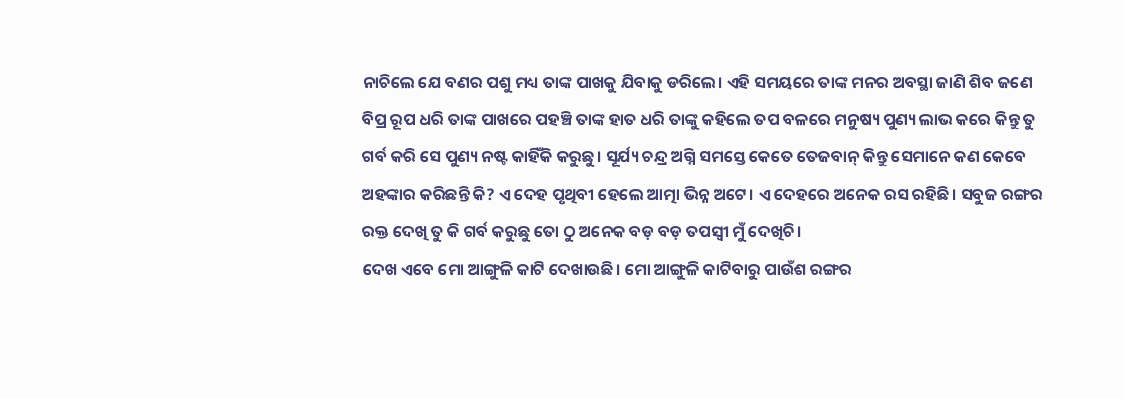ନାଚିଲେ ଯେ ବଣର ପଶୁ ମଧ୍ୟ ତାଙ୍କ ପାଖକୁ ଯିବାକୁ ଡରିଲେ। ଏହି ସମୟରେ ତାଙ୍କ ମନର ଅବସ୍ଥା ଜାଣି ଶିବ ଜଣେ ବିପ୍ର ରୂପ ଧରି ତାଙ୍କ ପାଖରେ ପହଞ୍ଚି ତାଙ୍କ ହାତ ଧରି ତାଙ୍କୁ କହିଲେ ତପ ବଳରେ ମନୁଷ୍ୟ ପୁଣ୍ୟ ଲାଭ କରେ କିନ୍ତୁ ତୁ ଗର୍ବ କରି ସେ ପୁଣ୍ୟ ନଷ୍ଟ କାହିଁକି କରୁଛୁ। ସୂର୍ଯ୍ୟ ଚନ୍ଦ୍ର ଅଗ୍ନି ସମସ୍ତେ କେତେ ତେଜବାନ୍ କିନ୍ତୁ ସେମାନେ କଣ କେବେ ଅହଙ୍କାର କରିଛନ୍ତି କି? ଏ ଦେହ ପୃଥିବୀ ହେଲେ ଆତ୍ମା ଭିନ୍ନ ଅଟେ। ଏ ଦେହରେ ଅନେକ ରସ ରହିଛି। ସବୁଜ ରଙ୍ଗର ରକ୍ତ ଦେଖି ତୁ କି ଗର୍ବ କରୁଛୁ ତୋ ଠୁ ଅନେକ ବଡ଼ ବଡ଼ ତପସ୍ୱୀ ମୁଁ ଦେଖିଚି।
ଦେଖ ଏବେ ମୋ ଆଙ୍ଗୁଳି କାଟି ଦେଖାଉଛି। ମୋ ଆଙ୍ଗୁଳି କାଟିବାରୁ ପାଉଁଶ ରଙ୍ଗର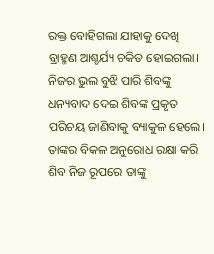ରକ୍ତ ବୋହିଗଲା ଯାହାକୁ ଦେଖି ବ୍ରାହ୍ମଣ ଆଶ୍ଚର୍ଯ୍ୟ ଚକିତ ହୋଇଗଲା। ନିଜର ଭୁଲ ବୁଝି ପାରି ଶିବଙ୍କୁ ଧନ୍ୟବାଦ ଦେଇ ଶିବଙ୍କ ପ୍ରକୃତ ପରିଚୟ ଜାଣିବାକୁ ବ୍ୟାକୁଳ ହେଲେ। ତାଙ୍କର ବିକଳ ଅନୁରୋଧ ରକ୍ଷା କରି ଶିବ ନିଜ ରୂପରେ ତାଙ୍କୁ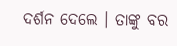ଦର୍ଶନ ଦେଲେ । ତାଙ୍କୁ ବର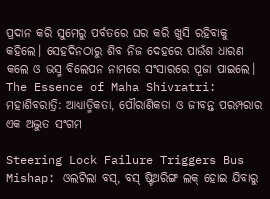ପ୍ରଦାନ କରି ସୁମେରୁ ପର୍ବତରେ ଘର କରି ଖୁସି ରହିବାକୁ କହିଲେ। ସେହଦିନଠାରୁ ଶିବ ନିଜ ଦେହରେ ପାଉଁଶ ଧାରଣ କଲେ ଓ ଭସ୍ମ ବିଲେପନ ନାମରେ ସଂସାରରେ ପୂଜା ପାଇଲେ।
The Essence of Maha Shivratri: ମହାଶିବରାତ୍ରି: ଆଧ୍ୟାତ୍ମିକତା, ପୌରାଣିକତା ଓ ଜୀବନ୍ତ ପରମ୍ପରାର ଏକ ଅଦ୍ଭୁତ ସଂଗମ

Steering Lock Failure Triggers Bus Mishap: ଓଲଟିଲା ବସ୍, ବସ୍ ଷ୍ଟିଅରିଙ୍ଗ ଲକ୍ ହୋଇ ଯିବାରୁ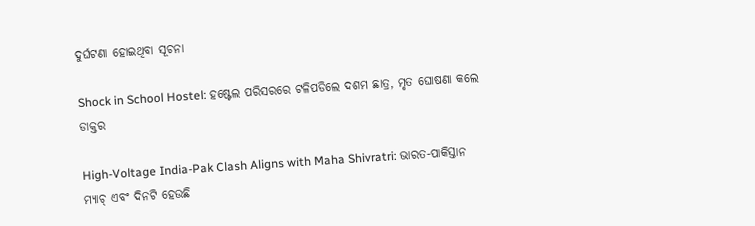ଦୁର୍ଘଟଣା ହୋଇଥିବା ସୂଚନା

Shock in School Hostel: ହଷ୍ଟେଲ ପରିସରରେ ଟଳିପଡିଲେ ଦଶମ ଛାତ୍ର, ମୃତ ଘୋଷଣା କଲେ ଡାକ୍ତର

High-Voltage India-Pak Clash Aligns with Maha Shivratri: ଭାରତ-ପାକିସ୍ତାନ ମ୍ୟାଚ୍ ଏବଂ ଦିନଟି ହେଉଛି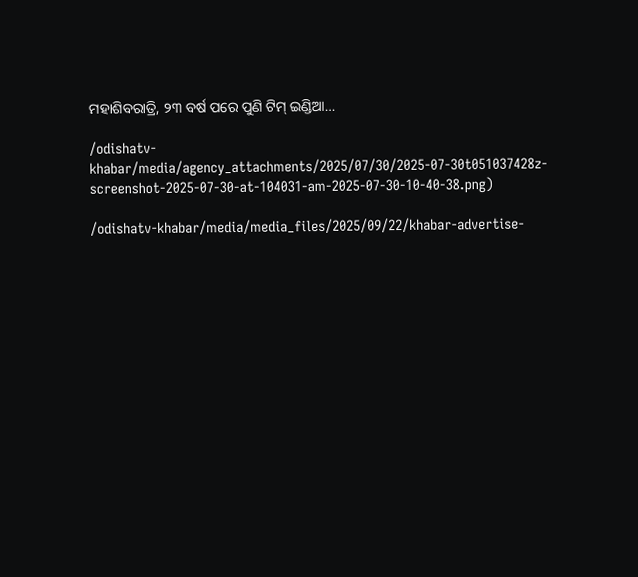ମହାଶିବରାତ୍ରି, ୨୩ ବର୍ଷ ପରେ ପୁଣି ଟିମ୍ ଇଣ୍ଡିଆ…

/odishatv-khabar/media/agency_attachments/2025/07/30/2025-07-30t051037428z-screenshot-2025-07-30-at-104031-am-2025-07-30-10-40-38.png)

/odishatv-khabar/media/media_files/2025/09/22/khabar-advertise-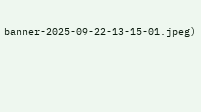banner-2025-09-22-13-15-01.jpeg)